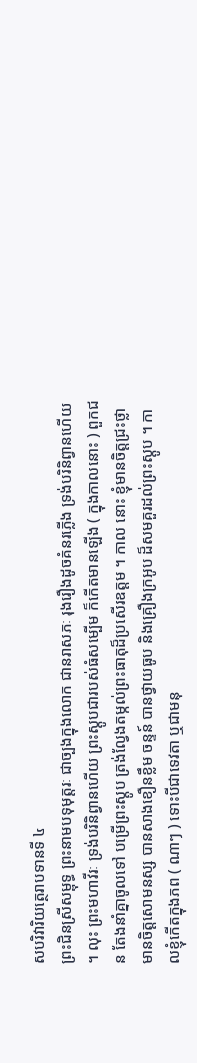សបរិវារិយត្ថេរាបទានទី ៤
ព្រះជិនស្រីសម្ពុទ្ធ ព្រះនាមបទុមុត្តរៈ ជាច្បងក្នុងលោក ជានរាសភៈ រុងរឿងដូចគំនរភ្លើង ទ្រង់បរិនិព្វានហើយ ។ លុះ ព្រះមហាវីរៈ ទ្រង់បរិនិព្វានហើយ ព្រះស្តូបជារបស់ធំសម្បើម ក៏កើតមានឡើង ( ក្នុងកាលនោះ ) ពួកជន តែងនាំគ្នាចូលទៅ បម្រើព្រះស្តូប ត្រង់ល្វែងតម្កល់ព្រះធាតុដ៏ប្រសើរឧត្តម ។ កាល នោះ ខ្ញុំមានចិត្តជ្រះថ្លា មានចិត្តសោមនស្ស បានសាងខឿនខ្លឹម ចន្ទន៍ បានថ្វាយធូប និងគ្រឿងក្រអូប ដ៏សមគួរដល់ព្រះស្តូប ។ កាលខ្ញុំកើតក្នុងភព ( ណាៗ ) ទោះបីជាទេវតា ឬជាមនុ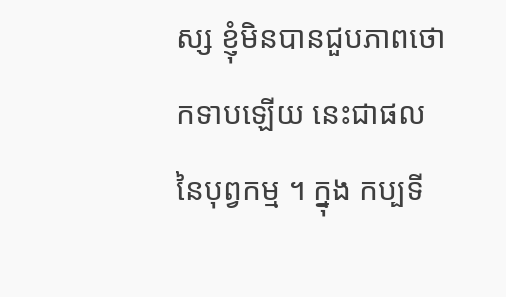ស្ស ខ្ញុំមិនបានជួបភាពថោកទាបឡើយ នេះជាផលនៃបុព្វកម្ម ។ ក្នុង កប្បទី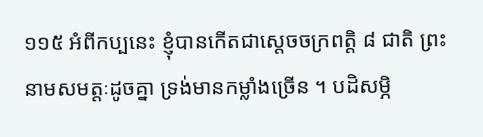១១៥ អំពីកប្បនេះ ខ្ញុំបានកើតជាស្តេចចក្រពត្តិ ៨ ជាតិ ព្រះនាមសមត្តៈដូចគ្នា ទ្រង់មានកម្លាំងច្រើន ។ បដិសម្ភិ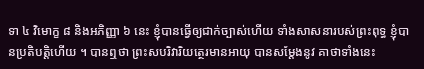ទា ៤ វិមោក្ខ ៨ និងអភិញ្ញា ៦ នេះ ខ្ញុំបានធ្វើឲ្យជាក់ច្បាស់ហើយ ទាំងសាសនារបស់ព្រះពុទ្ធ ខ្ញុំបានប្រតិបត្តិហើយ ។ បានឮថា ព្រះសបរិវារិយត្ថេរមានអាយុ បានសម្តែងនូវ គាថាទាំងនេះ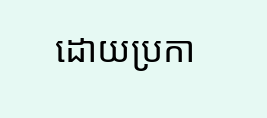ដោយប្រកា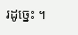រដូច្នេះ ។